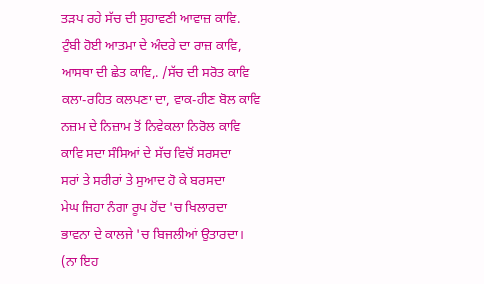ਤੜਪ ਰਹੇ ਸੱਚ ਦੀ ਸੁਹਾਵਣੀ ਆਵਾਜ਼ ਕਾਵਿ.
ਟੁੰਬੀ ਹੋਈ ਆਤਮਾ ਦੇ ਅੰਦਰੇ ਦਾ ਰਾਜ਼ ਕਾਵਿ,
ਆਸਥਾ ਦੀ ਛੇਤ ਕਾਵਿ,. /ਸੱਚ ਦੀ ਸਰੋਤ ਕਾਵਿ
ਕਲਾ-ਰਹਿਤ ਕਲਪਣਾ ਦਾ, ਵਾਕ-ਹੀਣ ਬੋਲ ਕਾਵਿ
ਨਜ਼ਮ ਦੇ ਨਿਜ਼ਾਮ ਤੋਂ ਨਿਵੇਕਲਾ ਨਿਰੋਲ ਕਾਵਿ
ਕਾਵਿ ਸਦਾ ਸੰਸਿਆਂ ਦੇ ਸੱਚ ਵਿਚੋਂ ਸਰਸਦਾ
ਸਰਾਂ ਤੇ ਸਰੀਰਾਂ ਤੇ ਸੁਆਦ ਹੋ ਕੇ ਬਰਸਦਾ
ਮੇਘ ਜਿਹਾ ਨੰਗਾ ਰੂਪ ਹੋਂਦ 'ਚ ਖਿਲਾਰਦਾ
ਭਾਵਨਾ ਦੇ ਕਾਲਜੇ 'ਚ ਬਿਜਲੀਆਂ ਉਤਾਰਦਾ।
(ਨਾ ਇਹ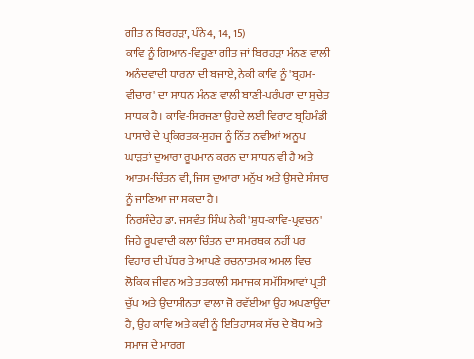ਗੀਤ ਨ ਬਿਰਹੜਾ, ਪੰਨੇ4, 14, 15)
ਕਾਵਿ ਨੂੰ ਗਿਆਨ-ਵਿਹੂਣਾ ਗੀਤ ਜਾਂ ਬਿਰਹੜਾ ਮੰਨਣ ਵਾਲੀ ਅਨੰਦਵਾਦੀ ਧਾਰਨਾ ਦੀ ਬਜਾਏ, ਨੇਕੀ ਕਾਵਿ ਨੂੰ 'ਬ੍ਰਹਮ-ਵੀਚਾਰ' ਦਾ ਸਾਧਨ ਮੰਨਣ ਵਾਲੀ ਬਾਣੀ-ਪਰੰਪਰਾ ਦਾ ਸੁਚੇਤ ਸਾਧਕ ਹੈ। ਕਾਵਿ-ਸਿਰਜਣਾ ਉਹਦੇ ਲਈ ਵਿਰਾਟ ਬ੍ਰਹਿਮੰਡੀ ਪਾਸਾਰੇ ਦੇ ਪ੍ਰਕਿਰਤਕ-ਸੁਹਜ ਨੂੰ ਨਿੱਤ ਨਵੀਆਂ ਅਨੂਪ ਘਾੜਤਾਂ ਦੁਆਰਾ ਰੂਪਮਾਨ ਕਰਨ ਦਾ ਸਾਧਨ ਵੀ ਹੈ ਅਤੇ ਆਤਮ-ਚਿੰਤਨ ਵੀ, ਜਿਸ ਦੁਆਰਾ ਮਨੁੱਖ ਅਤੇ ਉਸਦੇ ਸੰਸਾਰ ਨੂੰ ਜਾਣਿਆ ਜਾ ਸਕਦਾ ਹੈ।
ਨਿਰਸੰਦੇਹ ਡਾ. ਜਸਵੰਤ ਸਿੰਘ ਨੇਕੀ 'ਸ਼ੁਧ-ਕਾਵਿ-ਪ੍ਰਵਚਨ' ਜਿਹੇ ਰੂਪਵਾਦੀ ਕਲਾ ਚਿੰਤਨ ਦਾ ਸਮਰਥਕ ਨਹੀਂ ਪਰ ਵਿਹਾਰ ਦੀ ਪੱਧਰ ਤੇ ਆਪਣੇ ਰਚਨਾਤਮਕ ਅਮਲ ਵਿਚ ਲੋਕਿਕ ਜੀਵਨ ਅਤੇ ਤਤਕਾਲੀ ਸਮਾਜਕ ਸਮੱਸਿਆਵਾਂ ਪ੍ਰਤੀ ਚੁੱਪ ਅਤੇ ਉਦਾਸੀਨਤਾ ਵਾਲਾ ਜੋ ਰਵੱਈਆ ਉਹ ਅਪਣਾਉਂਦਾ ਹੈ, ਉਹ ਕਾਵਿ ਅਤੇ ਕਵੀ ਨੂੰ ਇਤਿਹਾਸਕ ਸੱਚ ਦੇ ਬੋਧ ਅਤੇ ਸਮਾਜ ਦੇ ਮਾਰਗ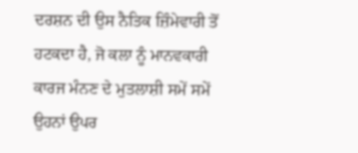ਦਰਸ਼ਨ ਦੀ ਉਸ ਨੈਤਿਕ ਜ਼ਿੰਮੇਵਾਰੀ ਤੋਂ ਹਟਕਦਾ ਹੈ, ਜੋ ਕਲਾ ਨੂੰ ਮਾਨਵਕਾਰੀ ਕਾਰਜ ਮੰਨਣ ਦੇ ਮੁਤਲਾਸ਼ੀ ਸਮੇਂ ਸਮੇਂ ਉਹਨਾਂ ਉਪਰ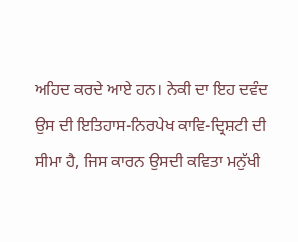ਅਹਿਦ ਕਰਦੇ ਆਏ ਹਨ। ਨੇਕੀ ਦਾ ਇਹ ਦਵੰਦ ਉਸ ਦੀ ਇਤਿਹਾਸ-ਨਿਰਪੇਖ ਕਾਵਿ-ਦ੍ਰਿਸ਼ਟੀ ਦੀ ਸੀਮਾ ਹੈ, ਜਿਸ ਕਾਰਨ ਉਸਦੀ ਕਵਿਤਾ ਮਨੁੱਖੀ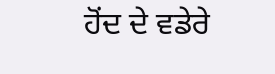ਹੋਂਦ ਦੇ ਵਡੇਰੇ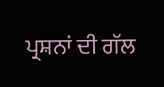ਪ੍ਰਸ਼ਨਾਂ ਦੀ ਗੱਲ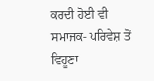ਕਰਦੀ ਹੋਈ ਵੀ ਸਮਾਜਕ- ਪਰਿਵੇਸ਼ ਤੋਂ ਵਿਹੂਣਾ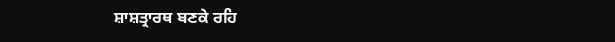ਸ਼ਾਸ਼ਤ੍ਰਾਰਥ ਬਣਕੇ ਰਹਿ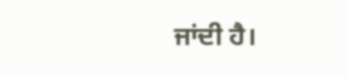ਜਾਂਦੀ ਹੈ।